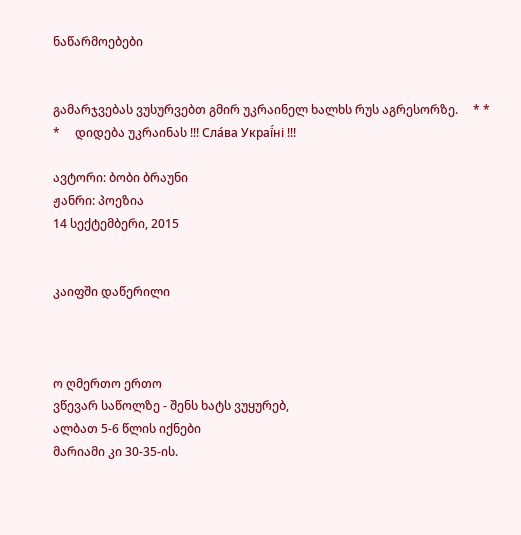ნაწარმოებები


გამარჯვებას ვუსურვებთ გმირ უკრაინელ ხალხს რუს აგრესორზე.     * * *     დიდება უკრაინას !!! Сла́ва Украї́ні !!!

ავტორი: ბობი ბრაუნი
ჟანრი: პოეზია
14 სექტემბერი, 2015


კაიფში დაწერილი



ო ღმერთო ერთო
ვწევარ საწოლზე - შენს ხატს ვუყურებ,
ალბათ 5-6 წლის იქნები
მარიამი კი 30-35-ის.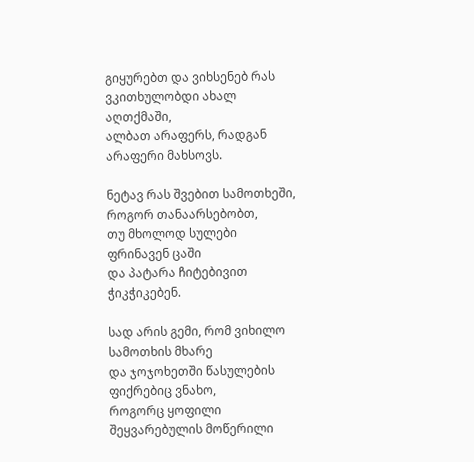გიყურებთ და ვიხსენებ რას ვკითხულობდი ახალ აღთქმაში,
ალბათ არაფერს, რადგან არაფერი მახსოვს.

ნეტავ რას შვებით სამოთხეში,
როგორ თანაარსებობთ,
თუ მხოლოდ სულები ფრინავენ ცაში
და პატარა ჩიტებივით ჭიკჭიკებენ.

სად არის გემი, რომ ვიხილო სამოთხის მხარე
და ჯოჯოხეთში წასულების ფიქრებიც ვნახო,
როგორც ყოფილი შეყვარებულის მოწერილი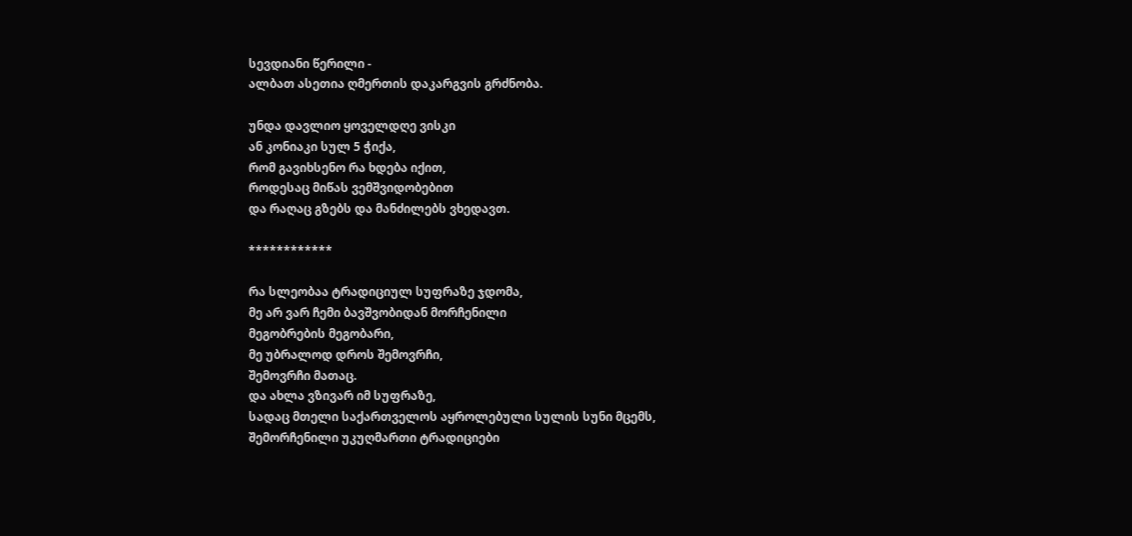სევდიანი წერილი -
ალბათ ასეთია ღმერთის დაკარგვის გრძნობა.

უნდა დავლიო ყოველდღე ვისკი
ან კონიაკი სულ 5 ჭიქა,
რომ გავიხსენო რა ხდება იქით,
როდესაც მიწას ვემშვიდობებით
და რაღაც გზებს და მანძილებს ვხედავთ.

************

რა სლეობაა ტრადიციულ სუფრაზე ჯდომა,
მე არ ვარ ჩემი ბავშვობიდან მორჩენილი
მეგობრების მეგობარი,
მე უბრალოდ დროს შემოვრჩი,
შემოვრჩი მათაც.
და ახლა ვზივარ იმ სუფრაზე,
სადაც მთელი საქართველოს აყროლებული სულის სუნი მცემს,
შემორჩენილი უკუღმართი ტრადიციები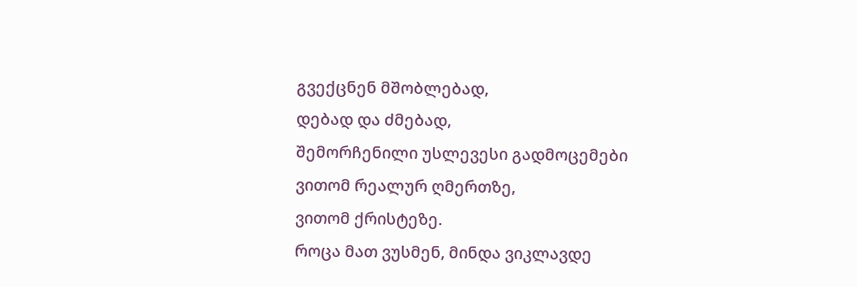გვექცნენ მშობლებად,
დებად და ძმებად,
შემორჩენილი უსლევესი გადმოცემები
ვითომ რეალურ ღმერთზე,
ვითომ ქრისტეზე.
როცა მათ ვუსმენ, მინდა ვიკლავდე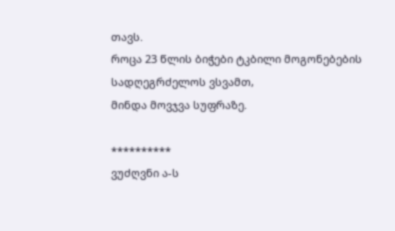თავს.
როცა 23 წლის ბიჭები ტკბილი მოგონებების სადღეგრძელოს ვსვამთ,
მინდა მოვჯვა სუფრაზე.

**********
ვუძღვნი ა-ს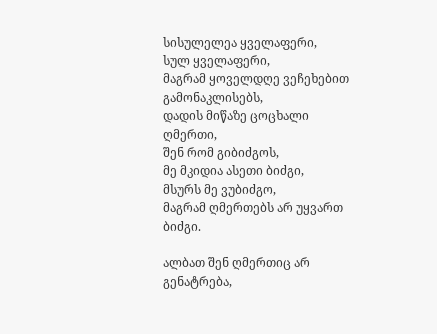სისულელეა ყველაფერი,
სულ ყველაფერი,
მაგრამ ყოველდღე ვეჩეხებით გამონაკლისებს,
დადის მიწაზე ცოცხალი ღმერთი,
შენ რომ გიბიძგოს,
მე მკიდია ასეთი ბიძგი,
მსურს მე ვუბიძგო,
მაგრამ ღმერთებს არ უყვართ ბიძგი.

ალბათ შენ ღმერთიც არ გენატრება,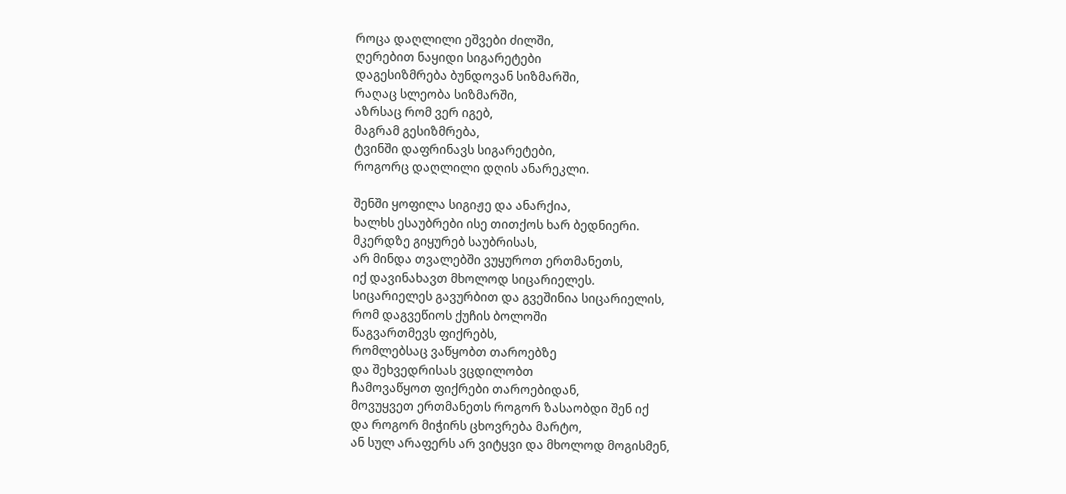როცა დაღლილი ეშვები ძილში,
ღერებით ნაყიდი სიგარეტები
დაგესიზმრება ბუნდოვან სიზმარში,
რაღაც სლეობა სიზმარში,
აზრსაც რომ ვერ იგებ,
მაგრამ გესიზმრება,
ტვინში დაფრინავს სიგარეტები,
როგორც დაღლილი დღის ანარეკლი.

შენში ყოფილა სიგიჟე და ანარქია,
ხალხს ესაუბრები ისე თითქოს ხარ ბედნიერი.
მკერდზე გიყურებ საუბრისას,
არ მინდა თვალებში ვუყუროთ ერთმანეთს,
იქ დავინახავთ მხოლოდ სიცარიელეს.
სიცარიელეს გავურბით და გვეშინია სიცარიელის,
რომ დაგვეწიოს ქუჩის ბოლოში
წაგვართმევს ფიქრებს,
რომლებსაც ვაწყობთ თაროებზე
და შეხვედრისას ვცდილობთ
ჩამოვაწყოთ ფიქრები თაროებიდან,
მოვუყვეთ ერთმანეთს როგორ ზასაობდი შენ იქ
და როგორ მიჭირს ცხოვრება მარტო,
ან სულ არაფერს არ ვიტყვი და მხოლოდ მოგისმენ,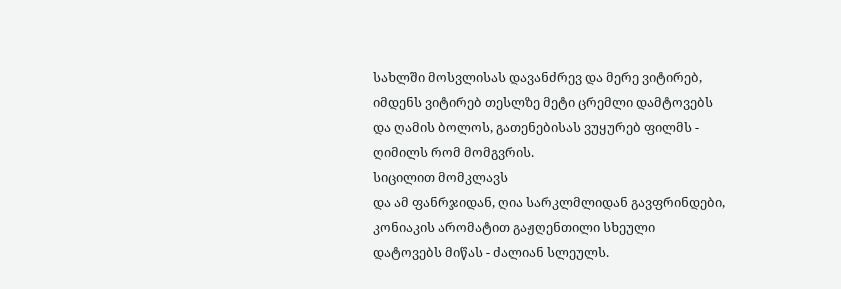სახლში მოსვლისას დავანძრევ და მერე ვიტირებ,
იმდენს ვიტირებ თესლზე მეტი ცრემლი დამტოვებს
და ღამის ბოლოს, გათენებისას ვუყურებ ფილმს - ღიმილს რომ მომგვრის.
სიცილით მომკლავს
და ამ ფანრჯიდან, ღია სარკლმლიდან გავფრინდები,
კონიაკის არომატით გაჟღენთილი სხეული
დატოვებს მიწას - ძალიან სლეულს.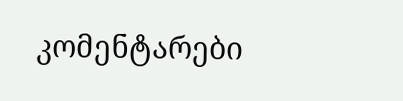კომენტარები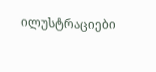ილუსტრაციები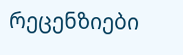რეცენზიები